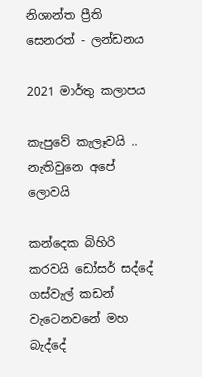නිශාන්ත ප්‍රීති සෙනරත් - ලන්ඩනය

2021 මාර්තු කලාපය

කැපුවේ කැලෑවයි .. නැතිවුනෙ අපේ ලොවයි

කන්දෙක බිහිරි කරවයි ඩෝසර් සද්දේ
ගස්වැල් කඩන් වැටෙනවනේ මහ බැද්දේ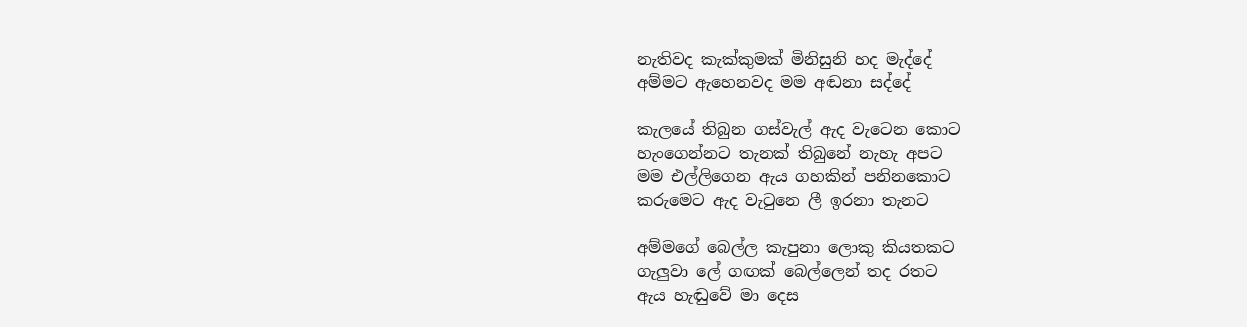නැතිවද කැක්කුමක් මිනිසුනි හද මැද්දේ
අම්මට ඇහෙනවද මම අඬනා සද්දේ

කැලයේ තිබුන ගස්වැල් ඇද වැටෙන කොට
හැංගෙන්නට තැනක් තිබුනේ නැහැ අපට
මම එල්ලිගෙන ඇය ගහකින් පනිනකොට
කරුමෙට ඇද වැටුනෙ ලී ඉරනා තැනට

අම්මගේ බෙල්ල කැපුනා ලොකු කියතකට
ගැලුවා ලේ ගඟක් බෙල්ලෙන් තද රතට
ඇය හැඬුවේ මා දෙස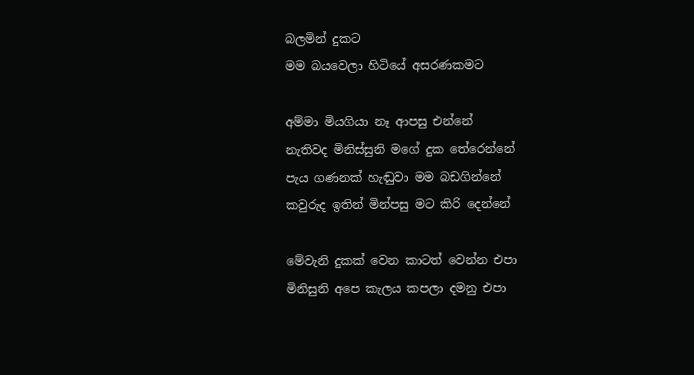බලමින් දුකට
මම බයවෙලා හිටියේ අසරණකමට

අම්මා මියගියා නෑ ආපසු එන්නේ
නැතිවද මිනිස්සුනි මගේ දුක තේරෙන්නේ
පැය ගණනක් හැඬුවා මම බඩගින්නේ
කවුරුද ඉතින් මින්පසු මට කිරි දෙන්නේ

මේවැනි දුකක් වෙන කාටත් වෙන්න එපා
මිනිසුනි අපෙ කැලය කපලා දමනු එපා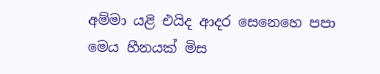අම්මා යළි එයිද ආදර සෙනෙහෙ පපා
මෙය හීනයක් මිස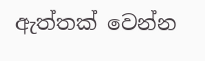ඇත්තක් වෙන්න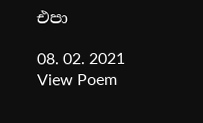එපා

08. 02. 2021
View Poem